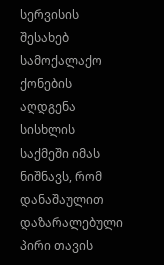სერვისის შესახებ
სამოქალაქო ქონების აღდგენა სისხლის საქმეში იმას ნიშნავს, რომ დანაშაულით დაზარალებული პირი თავის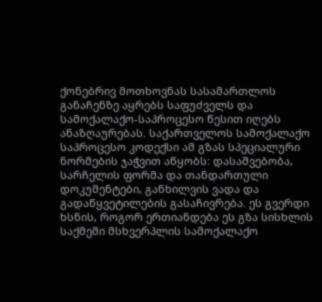ქონებრივ მოთხოვნას სასამართლოს განაჩენზე აყრებს საფუძველს და სამოქალაქო-საპროცესო წესით იღებს ანაზღაურებას. საქართველოს სამოქალაქო საპროცესო კოდექსი ამ გზას სპეციალური ნორმების ჯაჭვით აწყობს: დასაშვებობა, სარჩელის ფორმა და თანდართული დოკუმენტები, განხილვის ვადა და გადაწყვეტილების გასაჩივრება. ეს გვერდი ხსნის, როგორ ერთიანდება ეს გზა სისხლის საქმეში მსხვერპლის სამოქალაქო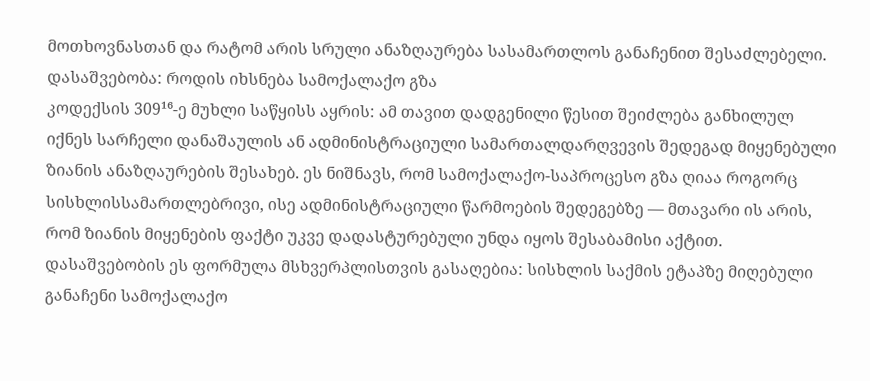მოთხოვნასთან და რატომ არის სრული ანაზღაურება სასამართლოს განაჩენით შესაძლებელი.
დასაშვებობა: როდის იხსნება სამოქალაქო გზა
კოდექსის 309¹⁶-ე მუხლი საწყისს აყრის: ამ თავით დადგენილი წესით შეიძლება განხილულ იქნეს სარჩელი დანაშაულის ან ადმინისტრაციული სამართალდარღვევის შედეგად მიყენებული ზიანის ანაზღაურების შესახებ. ეს ნიშნავს, რომ სამოქალაქო-საპროცესო გზა ღიაა როგორც სისხლისსამართლებრივი, ისე ადმინისტრაციული წარმოების შედეგებზე — მთავარი ის არის, რომ ზიანის მიყენების ფაქტი უკვე დადასტურებული უნდა იყოს შესაბამისი აქტით. დასაშვებობის ეს ფორმულა მსხვერპლისთვის გასაღებია: სისხლის საქმის ეტაპზე მიღებული განაჩენი სამოქალაქო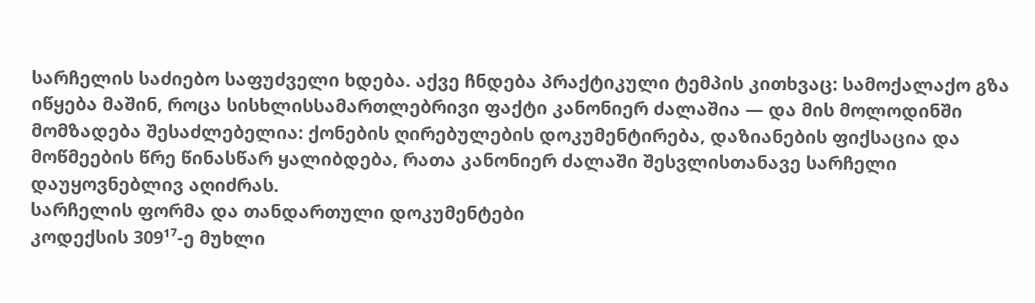სარჩელის საძიებო საფუძველი ხდება. აქვე ჩნდება პრაქტიკული ტემპის კითხვაც: სამოქალაქო გზა იწყება მაშინ, როცა სისხლისსამართლებრივი ფაქტი კანონიერ ძალაშია — და მის მოლოდინში მომზადება შესაძლებელია: ქონების ღირებულების დოკუმენტირება, დაზიანების ფიქსაცია და მოწმეების წრე წინასწარ ყალიბდება, რათა კანონიერ ძალაში შესვლისთანავე სარჩელი დაუყოვნებლივ აღიძრას.
სარჩელის ფორმა და თანდართული დოკუმენტები
კოდექსის 309¹⁷-ე მუხლი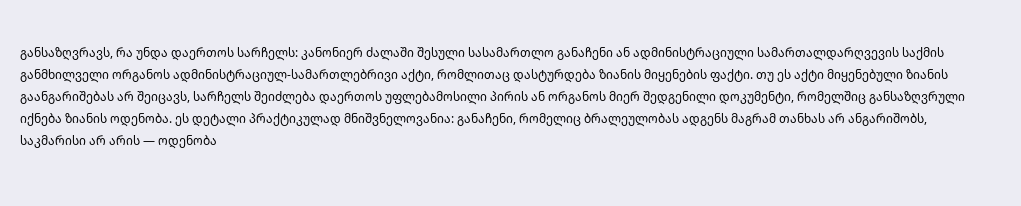განსაზღვრავს, რა უნდა დაერთოს სარჩელს: კანონიერ ძალაში შესული სასამართლო განაჩენი ან ადმინისტრაციული სამართალდარღვევის საქმის განმხილველი ორგანოს ადმინისტრაციულ-სამართლებრივი აქტი, რომლითაც დასტურდება ზიანის მიყენების ფაქტი. თუ ეს აქტი მიყენებული ზიანის გაანგარიშებას არ შეიცავს, სარჩელს შეიძლება დაერთოს უფლებამოსილი პირის ან ორგანოს მიერ შედგენილი დოკუმენტი, რომელშიც განსაზღვრული იქნება ზიანის ოდენობა. ეს დეტალი პრაქტიკულად მნიშვნელოვანია: განაჩენი, რომელიც ბრალეულობას ადგენს მაგრამ თანხას არ ანგარიშობს, საკმარისი არ არის — ოდენობა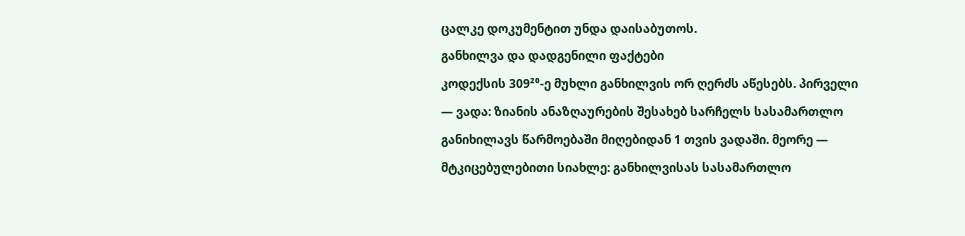ცალკე დოკუმენტით უნდა დაისაბუთოს.
განხილვა და დადგენილი ფაქტები
კოდექსის 309²⁰-ე მუხლი განხილვის ორ ღერძს აწესებს. პირველი — ვადა: ზიანის ანაზღაურების შესახებ სარჩელს სასამართლო განიხილავს წარმოებაში მიღებიდან 1 თვის ვადაში. მეორე — მტკიცებულებითი სიახლე: განხილვისას სასამართლო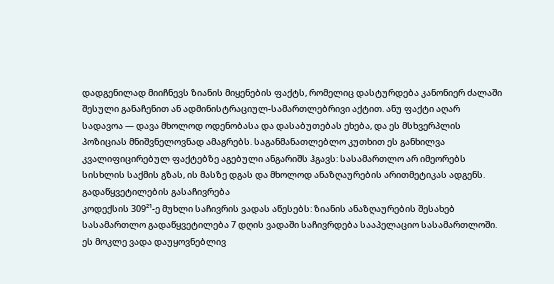დადგენილად მიიჩნევს ზიანის მიყენების ფაქტს, რომელიც დასტურდება კანონიერ ძალაში შესული განაჩენით ან ადმინისტრაციულ-სამართლებრივი აქტით. ანუ ფაქტი აღარ სადავოა — დავა მხოლოდ ოდენობასა და დასაბუთებას ეხება, და ეს მსხვერპლის პოზიციას მნიშვნელოვნად ამაგრებს. საგანმანათლებლო კუთხით ეს განხილვა კვალიფიცირებულ ფაქტებზე აგებული ანგარიშს ჰგავს: სასამართლო არ იმეორებს სისხლის საქმის გზას, ის მასზე დგას და მხოლოდ ანაზღაურების არითმეტიკას ადგენს.
გადაწყვეტილების გასაჩივრება
კოდექსის 309²¹-ე მუხლი საჩივრის ვადას აწესებს: ზიანის ანაზღაურების შესახებ სასამართლო გადაწყვეტილება 7 დღის ვადაში საჩივრდება სააპელაციო სასამართლოში. ეს მოკლე ვადა დაუყოვნებლივ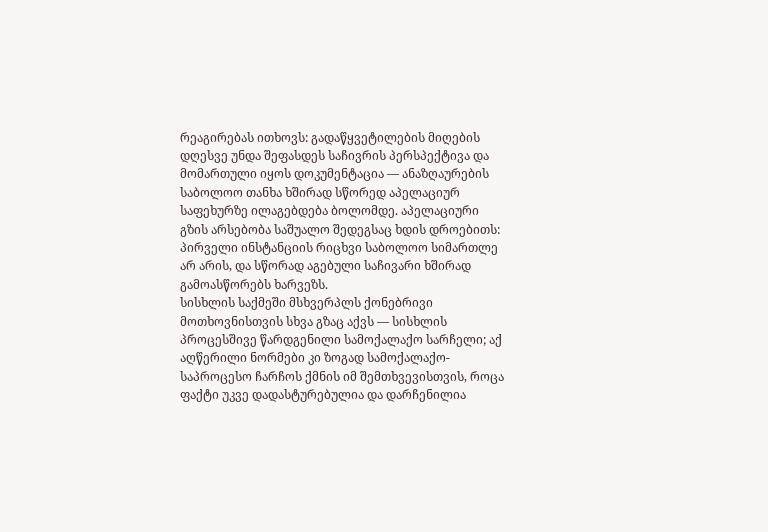რეაგირებას ითხოვს: გადაწყვეტილების მიღების დღესვე უნდა შეფასდეს საჩივრის პერსპექტივა და მომართული იყოს დოკუმენტაცია — ანაზღაურების საბოლოო თანხა ხშირად სწორედ აპელაციურ საფეხურზე ილაგებდება ბოლომდე. აპელაციური გზის არსებობა საშუალო შედეგსაც ხდის დროებითს: პირველი ინსტანციის რიცხვი საბოლოო სიმართლე არ არის, და სწორად აგებული საჩივარი ხშირად გამოასწორებს ხარვეზს.
სისხლის საქმეში მსხვერპლს ქონებრივი მოთხოვნისთვის სხვა გზაც აქვს — სისხლის პროცესშივე წარდგენილი სამოქალაქო სარჩელი; აქ აღწერილი ნორმები კი ზოგად სამოქალაქო-საპროცესო ჩარჩოს ქმნის იმ შემთხვევისთვის, როცა ფაქტი უკვე დადასტურებულია და დარჩენილია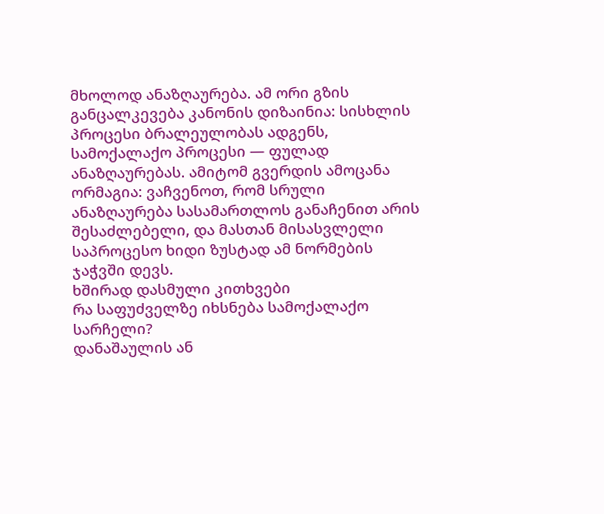მხოლოდ ანაზღაურება. ამ ორი გზის განცალკევება კანონის დიზაინია: სისხლის პროცესი ბრალეულობას ადგენს, სამოქალაქო პროცესი — ფულად ანაზღაურებას. ამიტომ გვერდის ამოცანა ორმაგია: ვაჩვენოთ, რომ სრული ანაზღაურება სასამართლოს განაჩენით არის შესაძლებელი, და მასთან მისასვლელი საპროცესო ხიდი ზუსტად ამ ნორმების ჯაჭვში დევს.
ხშირად დასმული კითხვები
რა საფუძველზე იხსნება სამოქალაქო სარჩელი?
დანაშაულის ან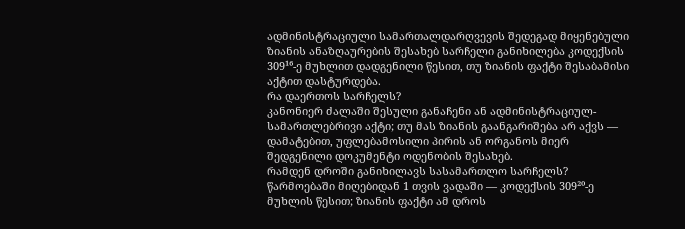ადმინისტრაციული სამართალდარღვევის შედეგად მიყენებული ზიანის ანაზღაურების შესახებ სარჩელი განიხილება კოდექსის 309¹⁶-ე მუხლით დადგენილი წესით, თუ ზიანის ფაქტი შესაბამისი აქტით დასტურდება.
რა დაერთოს სარჩელს?
კანონიერ ძალაში შესული განაჩენი ან ადმინისტრაციულ-სამართლებრივი აქტი; თუ მას ზიანის გაანგარიშება არ აქვს — დამატებით, უფლებამოსილი პირის ან ორგანოს მიერ შედგენილი დოკუმენტი ოდენობის შესახებ.
რამდენ დროში განიხილავს სასამართლო სარჩელს?
წარმოებაში მიღებიდან 1 თვის ვადაში — კოდექსის 309²⁰-ე მუხლის წესით; ზიანის ფაქტი ამ დროს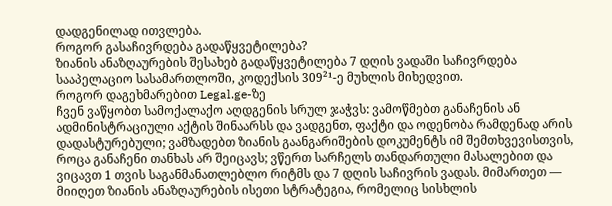დადგენილად ითვლება.
როგორ გასაჩივრდება გადაწყვეტილება?
ზიანის ანაზღაურების შესახებ გადაწყვეტილება 7 დღის ვადაში საჩივრდება სააპელაციო სასამართლოში, კოდექსის 309²¹-ე მუხლის მიხედვით.
როგორ დაგეხმარებით Legal.ge-ზე
ჩვენ ვაწყობთ სამოქალაქო აღდგენის სრულ ჯაჭვს: ვამოწმებთ განაჩენის ან ადმინისტრაციული აქტის შინაარსს და ვადგენთ, ფაქტი და ოდენობა რამდენად არის დადასტურებული; ვამზადებთ ზიანის გაანგარიშების დოკუმენტს იმ შემთხვევისთვის, როცა განაჩენი თანხას არ შეიცავს; ვწერთ სარჩელს თანდართული მასალებით და ვიცავთ 1 თვის საგანმანათლებლო რიტმს და 7 დღის საჩივრის ვადას. მიმართეთ — მიიღეთ ზიანის ანაზღაურების ისეთი სტრატეგია, რომელიც სისხლის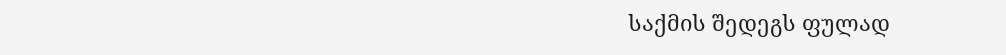საქმის შედეგს ფულად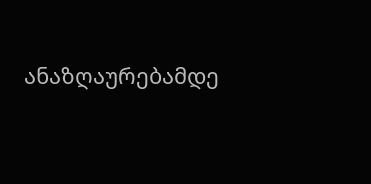ანაზღაურებამდე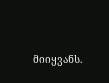მიიყვანს.